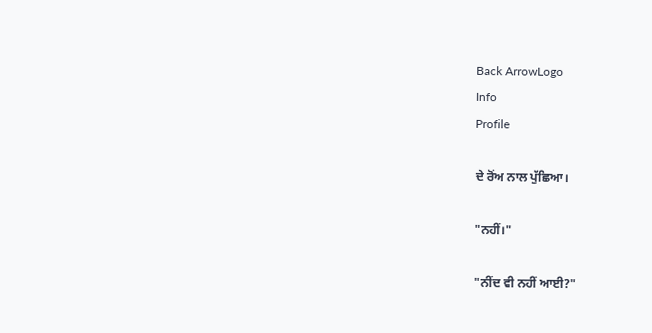Back ArrowLogo
Info
Profile

ਦੇ ਰੋਂਅ ਨਾਲ ਪੁੱਛਿਆ।

"ਨਹੀਂ।"

"ਨੀਂਦ ਵੀ ਨਹੀਂ ਆਈ?"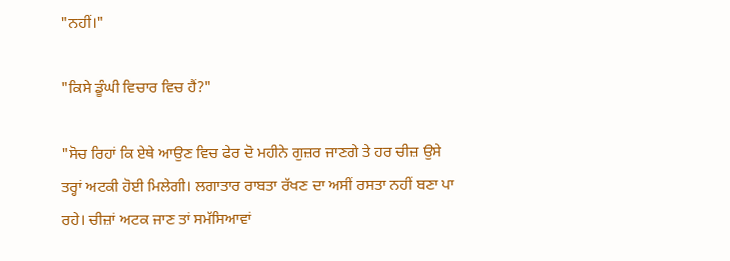"ਨਹੀਂ।"

"ਕਿਸੇ ਡੂੰਘੀ ਵਿਚਾਰ ਵਿਚ ਹੈਂ?"

"ਸੋਚ ਰਿਹਾਂ ਕਿ ਏਥੇ ਆਉਣ ਵਿਚ ਫੇਰ ਦੋ ਮਹੀਨੇ ਗੁਜ਼ਰ ਜਾਣਗੇ ਤੇ ਹਰ ਚੀਜ਼ ਉਸੇ ਤਰ੍ਹਾਂ ਅਟਕੀ ਹੋਈ ਮਿਲੇਗੀ। ਲਗਾਤਾਰ ਰਾਬਤਾ ਰੱਖਣ ਦਾ ਅਸੀਂ ਰਸਤਾ ਨਹੀਂ ਬਣਾ ਪਾ ਰਹੇ। ਚੀਜ਼ਾਂ ਅਟਕ ਜਾਣ ਤਾਂ ਸਮੱਸਿਆਵਾਂ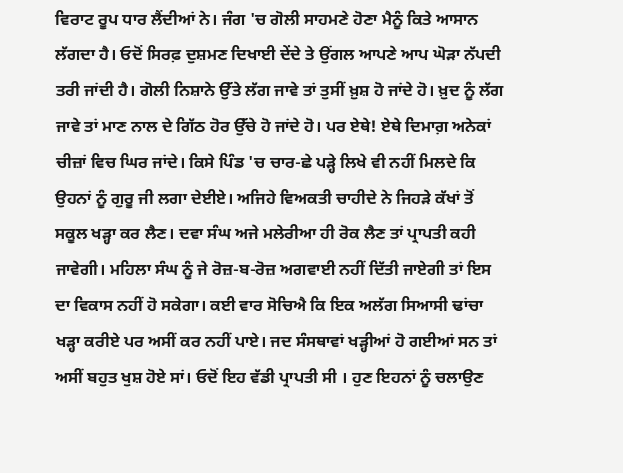ਵਿਰਾਟ ਰੂਪ ਧਾਰ ਲੈਂਦੀਆਂ ਨੇ। ਜੰਗ 'ਚ ਗੋਲੀ ਸਾਹਮਣੇ ਹੋਣਾ ਮੈਨੂੰ ਕਿਤੇ ਆਸਾਨ ਲੱਗਦਾ ਹੈ। ਓਦੋਂ ਸਿਰਫ਼ ਦੁਸ਼ਮਣ ਦਿਖਾਈ ਦੇਂਦੇ ਤੇ ਉਂਗਲ ਆਪਣੇ ਆਪ ਘੋੜਾ ਨੱਪਦੀ ਤਰੀ ਜਾਂਦੀ ਹੈ। ਗੋਲੀ ਨਿਸ਼ਾਨੇ ਉੱਤੇ ਲੱਗ ਜਾਵੇ ਤਾਂ ਤੁਸੀਂ ਖ਼ੁਸ਼ ਹੋ ਜਾਂਦੇ ਹੋ। ਖ਼ੁਦ ਨੂੰ ਲੱਗ ਜਾਵੇ ਤਾਂ ਮਾਣ ਨਾਲ ਦੇ ਗਿੱਠ ਹੋਰ ਉੱਚੇ ਹੋ ਜਾਂਦੇ ਹੋ। ਪਰ ਏਥੇ! ਏਥੇ ਦਿਮਾਗ਼ ਅਨੇਕਾਂ ਚੀਜ਼ਾਂ ਵਿਚ ਘਿਰ ਜਾਂਦੇ। ਕਿਸੇ ਪਿੰਡ 'ਚ ਚਾਰ-ਛੇ ਪੜ੍ਹੇ ਲਿਖੇ ਵੀ ਨਹੀਂ ਮਿਲਦੇ ਕਿ ਉਹਨਾਂ ਨੂੰ ਗੁਰੂ ਜੀ ਲਗਾ ਦੇਈਏ। ਅਜਿਹੇ ਵਿਅਕਤੀ ਚਾਹੀਦੇ ਨੇ ਜਿਹੜੇ ਕੱਖਾਂ ਤੋਂ ਸਕੂਲ ਖੜ੍ਹਾ ਕਰ ਲੈਣ। ਦਵਾ ਸੰਘ ਅਜੇ ਮਲੇਰੀਆ ਹੀ ਰੋਕ ਲੈਣ ਤਾਂ ਪ੍ਰਾਪਤੀ ਕਹੀ ਜਾਵੇਗੀ। ਮਹਿਲਾ ਸੰਘ ਨੂੰ ਜੇ ਰੋਜ਼-ਬ-ਰੋਜ਼ ਅਗਵਾਈ ਨਹੀਂ ਦਿੱਤੀ ਜਾਏਗੀ ਤਾਂ ਇਸ ਦਾ ਵਿਕਾਸ ਨਹੀਂ ਹੋ ਸਕੇਗਾ। ਕਈ ਵਾਰ ਸੋਚਿਐ ਕਿ ਇਕ ਅਲੱਗ ਸਿਆਸੀ ਢਾਂਚਾ ਖੜ੍ਹਾ ਕਰੀਏ ਪਰ ਅਸੀਂ ਕਰ ਨਹੀਂ ਪਾਏ। ਜਦ ਸੰਸਥਾਵਾਂ ਖੜ੍ਹੀਆਂ ਹੋ ਗਈਆਂ ਸਨ ਤਾਂ ਅਸੀਂ ਬਹੁਤ ਖੁਸ਼ ਹੋਏ ਸਾਂ। ਓਦੋਂ ਇਹ ਵੱਡੀ ਪ੍ਰਾਪਤੀ ਸੀ । ਹੁਣ ਇਹਨਾਂ ਨੂੰ ਚਲਾਉਣ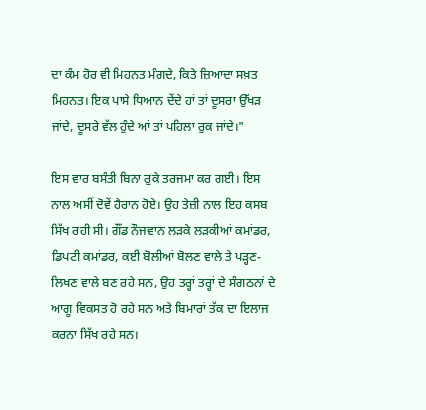ਦਾ ਕੰਮ ਹੋਰ ਵੀ ਮਿਹਨਤ ਮੰਗਦੇ, ਕਿਤੇ ਜ਼ਿਆਦਾ ਸਖ਼ਤ ਮਿਹਨਤ। ਇਕ ਪਾਸੇ ਧਿਆਨ ਦੇਂਦੇ ਹਾਂ ਤਾਂ ਦੂਸਰਾ ਉੱਖੜ ਜਾਂਦੇ, ਦੂਸਰੇ ਵੱਲ ਹੁੰਦੇ ਆਂ ਤਾਂ ਪਹਿਲਾ ਰੁਕ ਜਾਂਦੇ।"

ਇਸ ਵਾਰ ਬਸੰਤੀ ਬਿਨਾ ਰੁਕੇ ਤਰਜਮਾ ਕਰ ਗਈ। ਇਸ ਨਾਲ ਅਸੀਂ ਦੋਵੇਂ ਹੈਰਾਨ ਹੋਏ। ਉਹ ਤੇਜ਼ੀ ਨਾਲ ਇਹ ਕਸਬ ਸਿੱਖ ਰਹੀ ਸੀ। ਗੌਂਡ ਨੌਜਵਾਨ ਲੜਕੇ ਲੜਕੀਆਂ ਕਮਾਂਡਰ, ਡਿਪਟੀ ਕਮਾਂਡਰ, ਕਈ ਬੋਲੀਆਂ ਬੋਲਣ ਵਾਲੇ ਤੇ ਪੜ੍ਹਣ-ਲਿਖਣ ਵਾਲੇ ਬਣ ਰਹੇ ਸਨ, ਉਹ ਤਰ੍ਹਾਂ ਤਰ੍ਹਾਂ ਦੇ ਸੰਗਠਨਾਂ ਦੇ ਆਗੂ ਵਿਕਸਤ ਹੋ ਰਹੇ ਸਨ ਅਤੇ ਬਿਮਾਰਾਂ ਤੱਕ ਦਾ ਇਲਾਜ ਕਰਨਾ ਸਿੱਖ ਰਹੇ ਸਨ।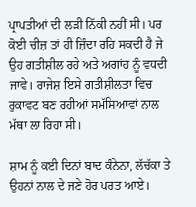ਪ੍ਰਾਪਤੀਆਂ ਦੀ ਲੜੀ ਨਿੱਕੀ ਨਹੀਂ ਸੀ। ਪਰ ਕੋਈ ਚੀਜ਼ ਤਾਂ ਹੀ ਜ਼ਿੰਦਾ ਰਹਿ ਸਕਦੀ ਹੈ ਜੇ ਉਹ ਗਤੀਸ਼ੀਲ ਰਹੇ ਅਤੇ ਅਗਾਂਹ ਨੂੰ ਵਧਦੀ ਜਾਵੇ। ਰਾਜੇਸ਼ ਇਸੇ ਗਤੀਸ਼ੀਲਤਾ ਵਿਚ ਰੁਕਾਵਟ ਬਣ ਰਹੀਆਂ ਸਮੱਸਿਆਵਾਂ ਨਾਲ ਮੱਥਾ ਲਾ ਰਿਹਾ ਸੀ।

ਸ਼ਾਮ ਨੂੰ ਕਈ ਦਿਨਾਂ ਬਾਦ ਕੰਨੇਨਾ, ਲੱਚੱਕਾ ਤੇ ਉਹਨਾਂ ਨਾਲ ਦੇ ਜਣੇ ਹੋਰ ਪਰਤ ਆਏ।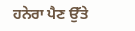ਹਨੇਰਾ ਪੈਣ ਉੱਤੇ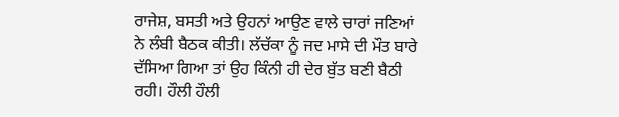ਰਾਜੇਸ਼, ਬਸਤੀ ਅਤੇ ਉਹਨਾਂ ਆਉਣ ਵਾਲੇ ਚਾਰਾਂ ਜਣਿਆਂ ਨੇ ਲੰਬੀ ਬੈਠਕ ਕੀਤੀ। ਲੱਚੱਕਾ ਨੂੰ ਜਦ ਮਾਸੇ ਦੀ ਮੌਤ ਬਾਰੇ ਦੱਸਿਆ ਗਿਆ ਤਾਂ ਉਹ ਕਿੰਨੀ ਹੀ ਦੇਰ ਬੁੱਤ ਬਣੀ ਬੈਠੀ ਰਹੀ। ਹੌਲੀ ਹੌਲੀ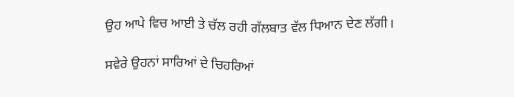ਉਹ ਆਪੇ ਵਿਚ ਆਈ ਤੇ ਚੱਲ ਰਹੀ ਗੱਲਬਾਤ ਵੱਲ ਧਿਆਨ ਦੇਣ ਲੱਗੀ।

ਸਵੇਰੇ ਉਹਨਾਂ ਸਾਰਿਆਂ ਦੇ ਚਿਹਰਿਆਂ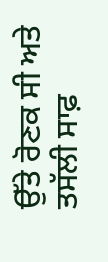ਉੱਤੇ ਰੋਣਕ ਸੀ ਅਤੇ ਤਸੱਲੀ ਸਾਫ਼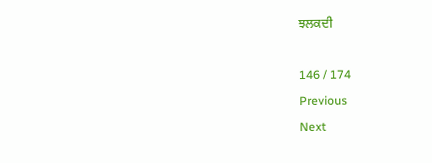ਝਲਕਦੀ

146 / 174
Previous
Next